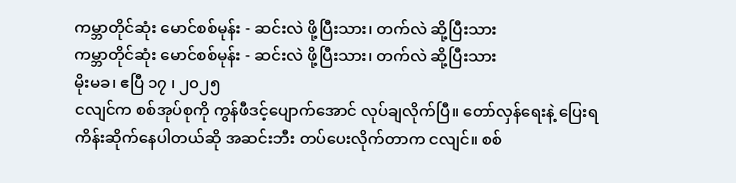ကမ္ဘာတိုင်ဆုံး မောင်စစ်မုန်း - ဆင်းလဲ ဖို့ပြီးသား၊ တက်လဲ ဆို့ပြီးသား
ကမ္ဘာတိုင်ဆုံး မောင်စစ်မုန်း - ဆင်းလဲ ဖို့ပြီးသား၊ တက်လဲ ဆို့ပြီးသား
မိုးမခ၊ ဧပြီ ၁၇ ၊ ၂၀၂၅
ငလျင်က စစ်အုပ်စုကို ကွန်ဖီဒင့်ပျောက်အောင် လုပ်ချလိုက်ပြီ။ တော်လှန်ရေးနဲ့ ပြေးရကိန်းဆိုက်နေပါတယ်ဆို အဆင်းဘီး တပ်ပေးလိုက်တာက ငလျင်။ စစ်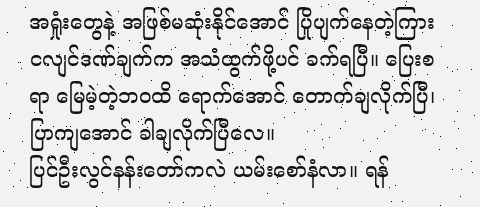အရှုံးတွေနဲ့ အဖြစ်မဆုံးနိုင်အောင် ပြိုပျက်နေတဲ့ကြား ငလျင်ဒဏ်ချက်က အသံထွက်ဖို့ပင် ခက်ရပြီ။ ပြေးစရာ မြေမဲ့တဲ့ဘဝထိ ရောက်အောင် တောက်ချလိုက်ပြီ၊ ပြာကျအောင် ခါချလိုက်ပြီလေ။
ပြင်ဦးလွင်နန်းတော်ကလဲ ယမ်းစော်နံလာ။ ရန်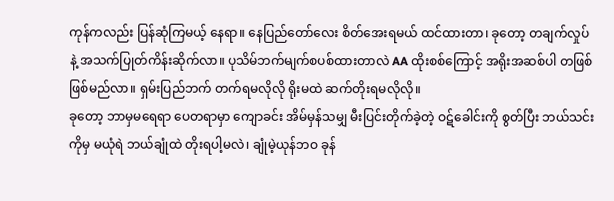ကုန်ကလည်း ပြန်ဆုံကြမယ့် နေရာ။ နေပြည်တော်လေး စိတ်အေးရမယ် ထင်ထားတာ၊ ခုတော့ တချက်လှုပ်နဲ့ အသက်ပြုတ်ကိန်းဆိုက်လာ။ ပုသိမ်ဘက်မျက်စပစ်ထားတာလဲ AA ထိုးစစ်ကြောင့် အရိုးအဆစ်ပါ တဖြစ်ဖြစ်မည်လာ။ ရှမ်းပြည်ဘက် တက်ရမလိုလို ရိုးမထဲ ဆက်တိုးရမလိုလို။
ခုတော့ ဘာမှမရေရာ ပေတရာမှာ ကျောခင်း အိမ်မှန်သမျှ မီးပြင်းတိုက်ခဲ့တဲ့ ဝဋ်ခေါင်းကို စွတ်ပြီး ဘယ်သင်းကိုမှ မယုံရဲ ဘယ်ချုံထဲ တိုးရပါ့မလဲ၊ ချုံမဲ့ယုန်ဘဝ ခုန်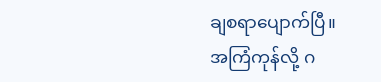ချစရာပျောက်ပြီ။
အကြံကုန်လို့ ဂ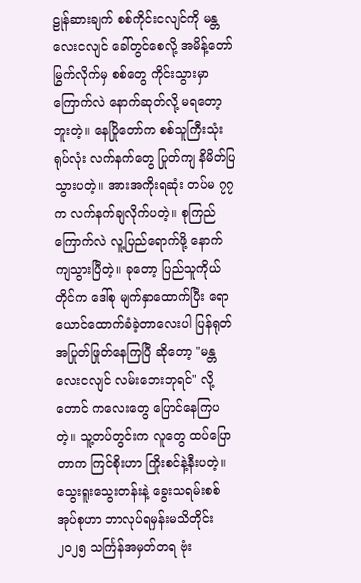ဠုန်ဆားချက် စစ်ကိုင်းငလျင်ကို မန္တလေးငလျင် ခေါ်တွင်စေလို့ အမိန့်တော်မြွက်လိုက်မှ စစ်တွေ ကိုင်းသွားမှာ ကြောက်လဲ နောက်ဆုတ်လို့ မရတော့ဘူးတဲ့။ နေပြိုတော်က စစ်သူကြီးသုံးရုပ်လုံး လက်နက်တွေ ပြုတ်ကျ နိမိတ်ပြသွားပတဲ့။ အားအကိုးရဆုံး တပ်မ ၇၇ က လက်နက်ချလိုက်ပတဲ့။ စုကြည် ကြောက်လဲ လူ့ပြည်ရောက်ဖို့ နောက်ကျသွားပြီတဲ့။ ခုတော့ ပြည်သူကိုယ်တိုင်က ဒေါ်စု မျက်နှာထောက်ပြီး ရောယောင်ထောက်ခံခဲ့တာလေးပါ ပြန်ရုတ် အပြုတ်ဖြုတ်နေကြပြီ ဆိုတော့ "မန္တလေးငလျင် လမ်းဘေးဘုရင်" လို့တောင် ကလေးတွေ ပြောင်နေကြပတဲ့။ သူ့တပ်တွင်းက လူတွေ ထပ်ပြောတာက ကြင်စိုးဟာ ကြိုးစင်နဲ့နီးပတဲ့။
သွေးရူးသွေးတန်းနဲ့ ခွေးသရမ်းစစ်အုပ်စုဟာ ဘာလုပ်ရမှန်းမသိတိုင်း ၂၀၂၅ သင်္ကြန်အမှတ်တရ ဗုံး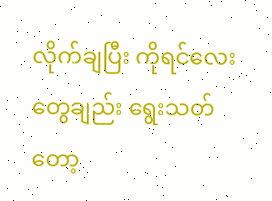လိုက်ချပြီး ကိုရင်လေးတွေချည်း ရွေးသတ်တော့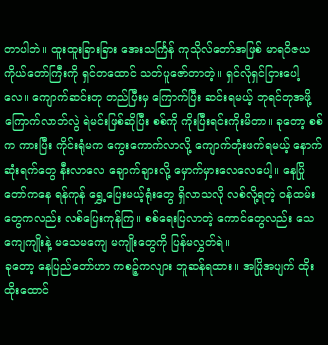တာပါဘဲ။ ထူးထူးခြားခြား အေးသင်္ကြန် ကုသိုလ်တော်အဖြစ် မာရဝိဇယကိုယ်တော်ကြီးကို ရှင်တထောင် သတ်ပူဇော်တာတဲ့။ ရှင်လိုရှင်ငြားပေါ့လေ။ ကျောက်ဆင်းတု တည်ပြီးမှ ကြောက်ပြီး ဆင်းရမယ့် ဘုရင်တုအဖို့ ကြောက်လာဘ်လွဲ ရဲမင်းဖြစ်ဆိုပြီး စစ်ကို ကိုးပြီးရင်းကိုးမိတာ။ ခုတော့ စစ်က ကားပြီး ကိုင်းရုံမက ကွေးကောက်လာလို့ ကျောက်တုံးဖက်ရမယ့် နောက်ဆုံးရက်တွေ နီးလာလေ ချောက်ချားလို့ မှောက်မှားလေလေပေါ့။ နေပြိုတော်ကနေ ရန်ကုန် ရွှေ့ပြေးမယ့်ရုံးတွေ ရှိလာသလို လစ်လို့ရတဲ့ ဝန်ထမ်းတွေကလည်း လစ်ပြေးကုန်ကြ။ စစ်ရေးပြလာတဲ့ ကောင်တွေလည်း သေကျေကျိုးနဲ့ မသေမကျေ မကျိုးတွေကို ပြန်မလွှတ်ရဲ။
ခုတော့ နေပြည်တော်ဟာ ကစဉ့်ကလျား ဘူဆန်ရထား။ အပြိုအပျက် ထိုးထိုးထောင်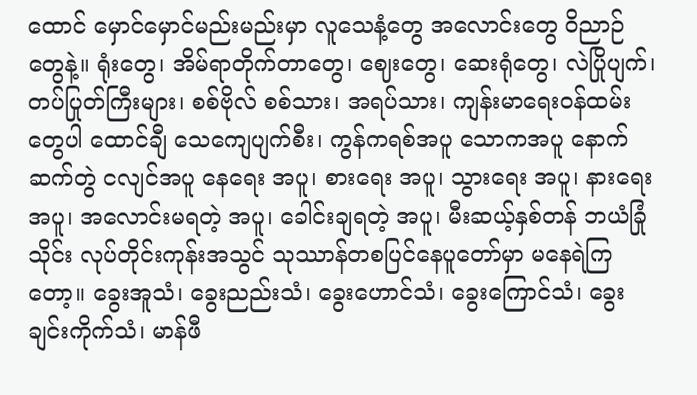ထောင် မှောင်မှောင်မည်းမည်းမှာ လူသေနံ့တွေ အလောင်းတွေ ဝိညာဉ်တွေနဲ့။ ရုံးတွေ၊ အိမ်ရာတိုက်တာတွေ၊ ဈေးတွေ၊ ဆေးရုံတွေ၊ လဲပြိုပျက်၊ တပ်ပြုတ်ကြီးများ၊ စစ်ဗိုလ် စစ်သား၊ အရပ်သား၊ ကျန်းမာရေးဝန်ထမ်းတွေပါ ထောင်ချီ သေကျေပျက်စီး၊ ကွန်ကရစ်အပူ သောကအပူ နောက်ဆက်တွဲ ငလျင်အပူ နေရေး အပူ၊ စားရေး အပူ၊ သွားရေး အပူ၊ နားရေး အပူ၊ အလောင်းမရတဲ့ အပူ၊ ခေါင်းချရတဲ့ အပူ၊ မီးဆယ့်နှစ်တန် ဘယံခြုံသိုင်း လုပ်တိုင်းကုန်းအသွင် သုဿာန်တစပြင်နေပူတော်မှာ မနေရဲကြတော့။ ခွေးအူသံ၊ ခွေးညည်းသံ၊ ခွေးဟောင်သံ၊ ခွေးကြောင်သံ၊ ခွေးချင်းကိုက်သံ၊ မာန်ဖီ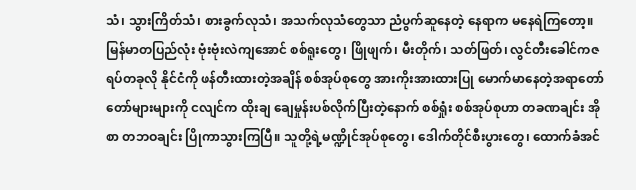သံ၊ သွားကြိတ်သံ၊ စားခွက်လုသံ၊ အသက်လုသံတွေသာ ညံပွက်ဆူနေတဲ့ နေရာက မနေရဲကြတော့။
မြန်မာတပြည်လုံး ဗုံးဗုံးလဲကျအောင် စစ်ရူးတွေ၊ ဖြိုဖျက်၊ မီးတိုက်၊ သတ်ဖြတ်၊ လွင်တီးခေါင်ကဇရပ်တခုလို နိုင်ငံကို ဖန်တီးထားတဲ့အချိန် စစ်အုပ်စုတွေ အားကိုးအားထားပြု မောက်မာနေတဲ့အရာတော်တော်များများကို ငလျင်က ထိုးချ ချေမှုန်းပစ်လိုက်ပြီးတဲ့နောက် စစ်ရှုံး စစ်အုပ်စုဟာ တခဏချင်း အိုစာ တဘဝချင်း ပြိုကာသွားကြပြီ။ သူတို့ရဲ့မဏ္ဍိုင်အုပ်စုတွေ၊ ဒေါက်တိုင်စီးပွားတွေ၊ ထောက်ခံအင်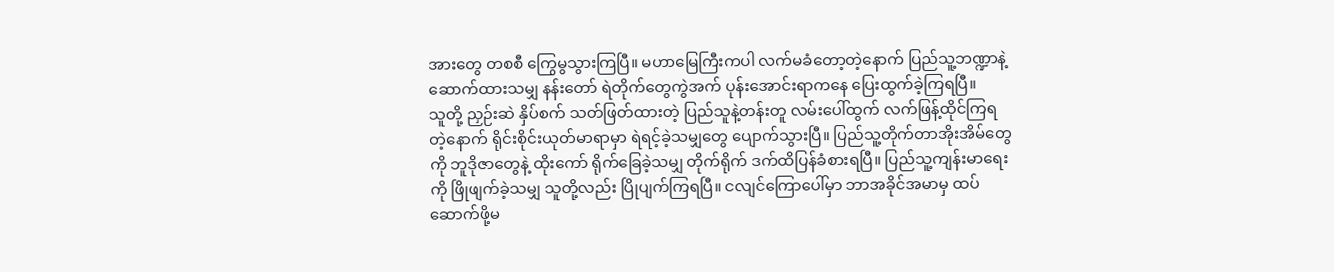အားတွေ တစစီ ကြွေမွသွားကြပြီ။ မဟာမြေကြီးကပါ လက်မခံတော့တဲ့နောက် ပြည်သူ့ဘဏ္ဍာနဲ့ ဆောက်ထားသမျှ နန်းတော် ရဲတိုက်တွေကွဲအက် ပုန်းအောင်းရာကနေ ပြေးထွက်ခဲ့ကြရပြီ။
သူတို့ ညှဉ်းဆဲ နှိပ်စက် သတ်ဖြတ်ထားတဲ့ ပြည်သူနဲ့တန်းတူ လမ်းပေါ်ထွက် လက်ဖြန့်ထိုင်ကြရတဲ့နောက် ရိုင်းစိုင်းယုတ်မာရာမှာ ရဲရင့်ခဲ့သမျှတွေ ပျောက်သွားပြီ။ ပြည်သူ့တိုက်တာအိုးအိမ်တွေကို ဘူဒိုဇာတွေနဲ့ ထိုးကော် ရိုက်ခြေခဲ့သမျှ တိုက်ရိုက် ဒက်ထိပြန်ခံစားရပြီ။ ပြည်သူ့ကျန်းမာရေးကို ဖြိုဖျက်ခဲ့သမျှ သူတို့လည်း ပြိုပျက်ကြရပြီ။ ငလျင်ကြောပေါ်မှာ ဘာအခိုင်အမာမှ ထပ်ဆောက်ဖို့မ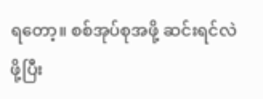ရတော့။ စစ်အုပ်စုအဖို့ ဆင်းရင်လဲ ဖို့ပြီး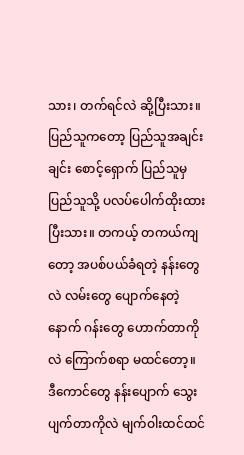သား၊ တက်ရင်လဲ ဆို့ပြီးသား။
ပြည်သူကတော့ ပြည်သူအချင်းချင်း စောင့်ရှောက် ပြည်သူမှ ပြည်သူသို့ ပလပ်ပေါက်ထိုးထားပြီးသား။ တကယ့် တကယ်ကျတော့ အပစ်ပယ်ခံရတဲ့ နန်းတွေလဲ လမ်းတွေ ပျောက်နေတဲ့နောက် ဂန်းတွေ ဟောက်တာကိုလဲ ကြောက်စရာ မထင်တော့။ ဒီကောင်တွေ နန်းပျောက် သွေးပျက်တာကိုလဲ မျက်ဝါးထင်ထင်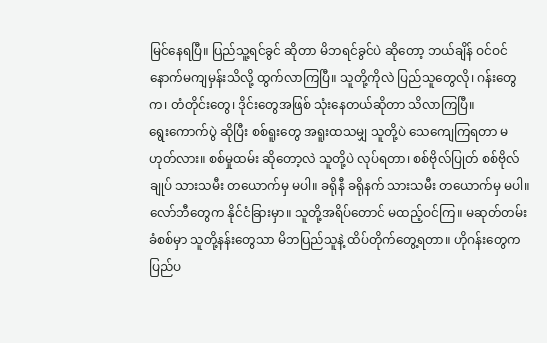မြင်နေရပြီ။ ပြည်သူ့ရင်ခွင် ဆိုတာ မိဘရင်ခွင်ပဲ ဆိုတော့ ဘယ်ချိန် ဝင်ဝင်နောက်မကျမှန်းသိလို့ ထွက်လာကြပြီ။ သူတို့ကိုလဲ ပြည်သူတွေလို၊ ဂန်းတွေက၊ တံတိုင်းတွေ၊ ဒိုင်းတွေအဖြစ် သုံးနေတယ်ဆိုတာ သိလာကြပြီ။
ရွေးကောက်ပွဲ ဆိုပြီး စစ်ရူးတွေ အရူးထသမျှ သူတို့ပဲ သေကျေကြရတာ မဟုတ်လား။ စစ်မှုထမ်း ဆိုတော့လဲ သူတို့ပဲ လုပ်ရတာ၊ စစ်ဗိုလ်ပြုတ် စစ်ဗိုလ်ချုပ် သားသမီး တယောက်မှ မပါ။ ခရိုနီ ခရိုနက် သားသမီး တယောက်မှ မပါ။ လော်ဘီတွေက နိုင်ငံခြားမှာ။ သူတို့အရိပ်တောင် မထည့်ဝင်ကြ။ မဆုတ်တမ်း ခံစစ်မှာ သူတို့နန်းတွေသာ မိဘပြည်သူနဲ့ ထိပ်တိုက်တွေ့ရတာ။ ဟိုဂန်းတွေက ပြည်ပ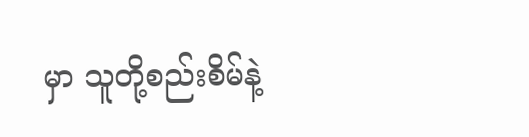မှာ သူတို့စည်းစိမ်နဲ့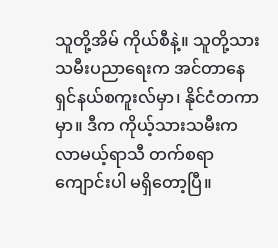သူတို့အိမ် ကိုယ်စီနဲ့။ သူတို့သားသမီးပညာရေးက အင်တာနေရှင်နယ်စကူးလ်မှာ၊ နိုင်ငံတကာမှာ။ ဒီက ကိုယ့်သားသမီးက လာမယ့်ရာသီ တက်စရာကျောင်းပါ မရှိတော့ပြီ။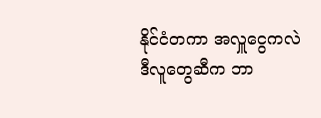နိုင်ငံတကာ အလှူငွေကလဲ ဒီလူတွေဆီက ဘာ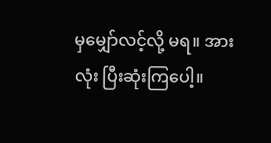မှမျှော်လင့်လို့ မရ။ အားလုံး ပြီးဆုံးကြပေါ့။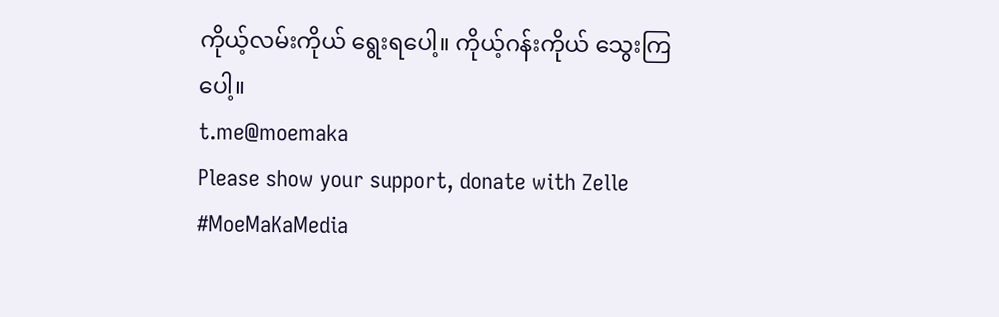ကိုယ့်လမ်းကိုယ် ရွေးရပေါ့။ ကိုယ့်ဂန်းကိုယ် သွေးကြပေါ့။
t.me@moemaka
Please show your support, donate with Zelle
#MoeMaKaMedia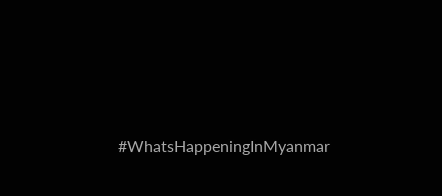#WhatsHappeningInMyanmar